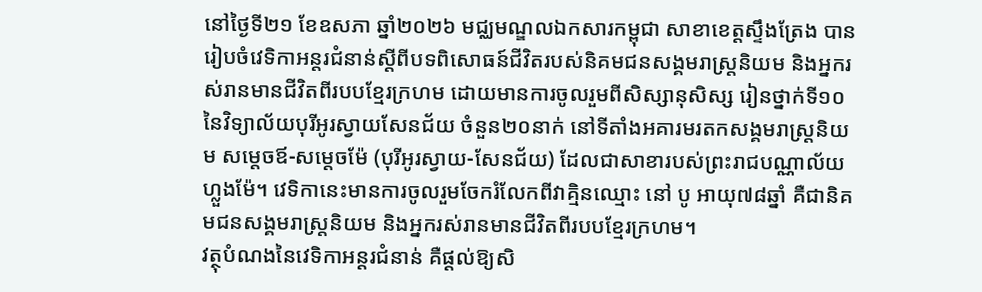នៅថ្ងៃទី២១ ខែឧសភា ឆ្នាំ២០២៦ មជ្ឈមណ្ឌលឯកសារកម្ពុជា សាខាខេត្តស្ទឹងត្រែង បានរៀបចំវេទិកាអន្តរជំនាន់ស្ដីពីបទពិសោធន៍ជីវិតរបស់និគមជនសង្គមរាស្រ្តនិយម និងអ្នករស់រានមានជីវិតពីរបបខ្មែរក្រហម ដោយមានការចូលរួមពីសិស្សានុសិស្ស រៀនថ្នាក់ទី១០ នៃវិទ្យាល័យបុរីអូរស្វាយសែនជ័យ ចំនួន២០នាក់ នៅទីតាំងអគារមរតកសង្គមរាស្ត្រនិយម សម្តេចឪ-សម្តេចម៉ែ (បុរីអូរស្វាយ-សែនជ័យ) ដែលជាសាខារបស់ព្រះរាជបណ្ណាល័យហ្លួងម៉ែ។ វេទិកានេះមានការចូលរួមចែករំលែកពីវាគ្មិនឈ្មោះ នៅ បូ អាយុ៧៨ឆ្នាំ គឺជានិគមជនសង្គមរាស្រ្តនិយម និងអ្នករស់រានមានជីវិតពីរបបខ្មែរក្រហម។
វត្ថុបំណងនៃវេទិកាអន្តរជំនាន់ គឺផ្ដល់ឱ្យសិ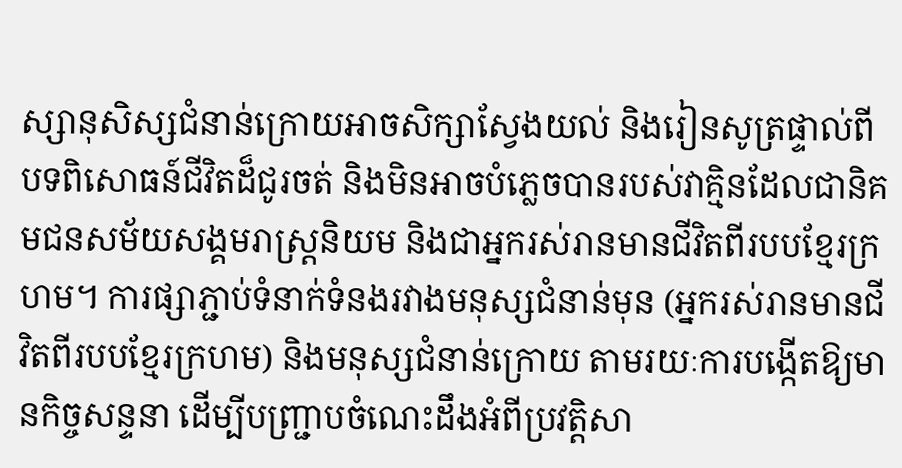ស្សានុសិស្សជំនាន់ក្រោយអាចសិក្សាស្វែងយល់ និងរៀនសូត្រផ្ទាល់ពីបទពិសោធន៍ជីវិតដ៏ជូរចត់ និងមិនអាចបំភ្លេចបានរបស់វាគ្មិនដែលជានិគមជនសម័យសង្គមរាស្ត្រនិយម និងជាអ្នករស់រានមានជីវិតពីរបបខ្មែរក្រហម។ ការផ្សាភ្ជាប់ទំនាក់ទំនងរវាងមនុស្សជំនាន់មុន (អ្នករស់រានមានជីវិតពីរបបខ្មែរក្រហម) និងមនុស្សជំនាន់ក្រោយ តាមរយៈការបង្កើតឱ្យមានកិច្ចសន្ទនា ដើម្បីបញ្រ្ជាបចំណេះដឹងអំពីប្រវត្តិសា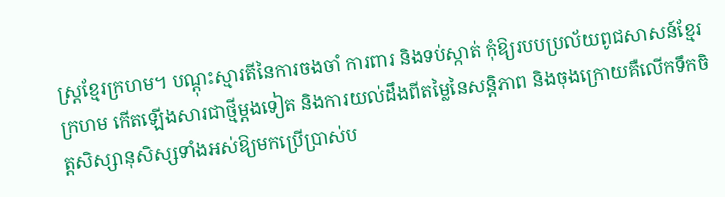ស្ត្រខ្មែរក្រហម។ បណ្តុះស្មារតីនៃការចងចាំ ការពារ និងទប់ស្កាត់ កុំឱ្យរបបប្រល័យពូជសាសន៍ខ្មែរក្រហម កើតឡើងសារជាថ្មីម្តងទៀត និងការយល់ដឹងពីតម្លៃនៃសន្តិភាព និងចុងក្រោយគឺលើកទឹកចិត្តសិស្សានុសិស្សទាំងអស់ឱ្យមកប្រើប្រាស់ប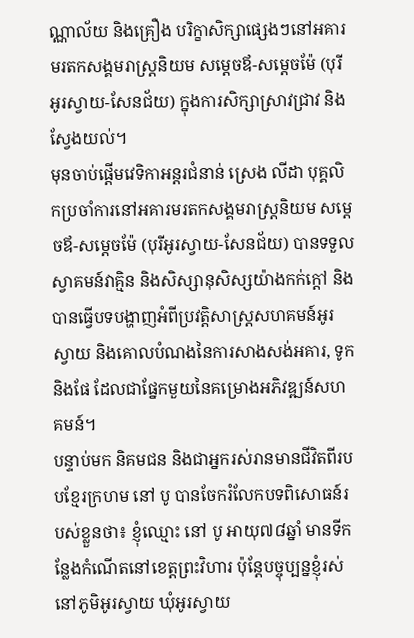ណ្ណាល័យ និងគ្រឿង បរិក្ខាសិក្សាផ្សេងៗនៅអគារមរតកសង្គមរាស្ត្រនិយម សម្តេចឪ-សម្តេចម៉ែ (បុរីអូរស្វាយ-សែនជ័យ) ក្នុងការសិក្សាស្រាវជ្រាវ និងស្វែងយល់។
មុនចាប់ផ្ដើមវេទិកាអន្តរជំនាន់ ស្រេង លីដា បុគ្គលិកប្រចាំការនៅអគារមរតកសង្គមរាស្រ្តនិយម សម្ដេចឪ-សម្ដេចម៉ែ (បុរីអូរស្វាយ-សែនជ័យ) បានទទួលស្វាគមន៍វាគ្មិន និងសិស្សានុសិស្សយ៉ាងកក់ក្ដៅ និងបានធ្វើបទបង្ហាញអំពីប្រវត្តិសាស្រ្តសហគមន៍អូរស្វាយ និងគោលបំណងនៃការសាងសង់អគារ, ទូក និងផែ ដែលជាផ្នែកមួយនៃគម្រោងអភិវឌ្ឍន៍សហគមន៍។
បន្ទាប់មក និគមជន និងជាអ្នករស់រានមានជីវិតពីរបបខ្មែរក្រហម នៅ បូ បានចែករំលែកបទពិសោធន៍របស់ខ្លួនថា៖ ខ្ញុំឈ្មោះ នៅ បូ អាយុ៧៨ឆ្នាំ មានទីកន្លែងកំណើតនៅខេត្តព្រះវិហារ ប៉ុន្តែបច្ចុប្បន្នខ្ញុំរស់នៅភូមិអូរស្វាយ ឃុំអូរស្វាយ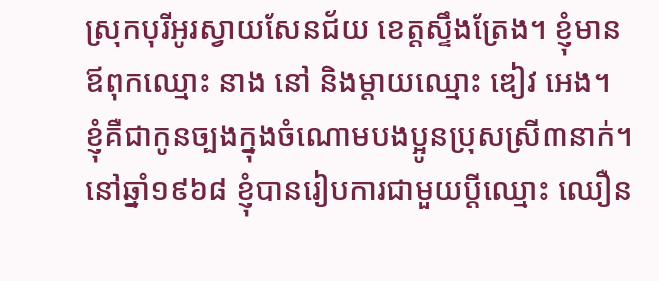ស្រុកបុរីអូរស្វាយសែនជ័យ ខេត្តស្ទឹងត្រែង។ ខ្ញុំមានឪពុកឈ្មោះ នាង នៅ និងម្ដាយឈ្មោះ ឌៀវ អេង។ ខ្ញុំគឺជាកូនច្បងក្នុងចំណោមបងប្អូនប្រុសស្រី៣នាក់។
នៅឆ្នាំ១៩៦៨ ខ្ញុំបានរៀបការជាមួយប្ដីឈ្មោះ ឈឿន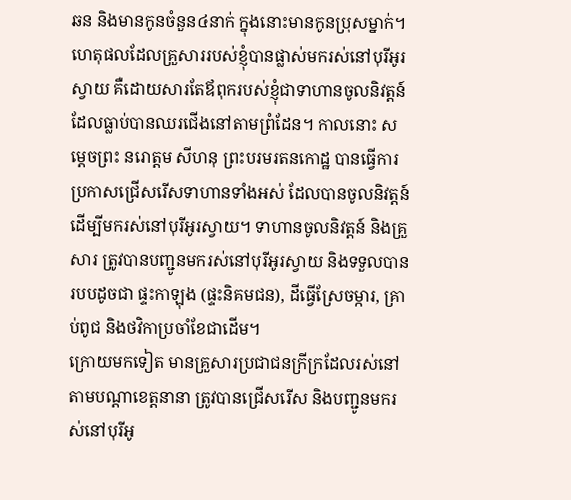ឆន និងមានកូនចំនួន៤នាក់ ក្នុងនោះមានកូនប្រុសម្នាក់។ ហេតុផលដែលគ្រួសាររបស់ខ្ញុំបានផ្លាស់មករស់នៅបុរីអូរស្វាយ គឺដោយសារតែឪពុករបស់ខ្ញុំជាទាហានចូលនិវត្តន៍ ដែលធ្លាប់បានឈរជើងនៅតាមព្រំដែន។ កាលនោះ សម្ដេចព្រះ នរោត្តម សីហនុ ព្រះបរមរតនកោដ្ឋ បានធ្វើការប្រកាសជ្រើសរើសទាហានទាំងអស់ ដែលបានចូលនិវត្តន៍ ដើម្បីមករស់នៅបុរីអូរស្វាយ។ ទាហានចូលនិវត្តន៍ និងគ្រួសារ ត្រូវបានបញ្ជូនមករស់នៅបុរីអូរស្វាយ និងទទួលបានរបបដូចជា ផ្ទះកាឡុង (ផ្ទះនិគមជន), ដីធ្វើស្រែចម្ការ, គ្រាប់ពូជ និងថវិកាប្រចាំខែជាដើម។
ក្រោយមកទៀត មានគ្រួសារប្រជាជនក្រីក្រដែលរស់នៅតាមបណ្ដាខេត្តនានា ត្រូវបានជ្រើសរើស និងបញ្ជូនមករស់នៅបុរីអូ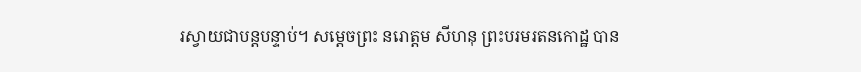រស្វាយជាបន្តបន្ទាប់។ សម្ដេចព្រះ នរោត្តម សីហនុ ព្រះបរមរតនកោដ្ឋ បាន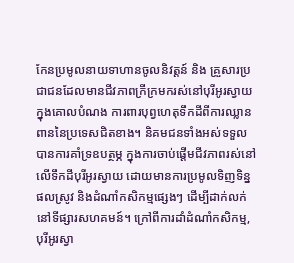កែនប្រមូលនាយទាហានចូលនិវត្តន៍ និង គ្រួសារប្រជាជនដែលមានជីវភាពក្រីក្រមករស់នៅបុរីអូរស្វាយ ក្នុងគោលបំណង ការពារបុព្វហេតុទឹកដីពីការឈ្លានពាននៃប្រទេសជិតខាង។ និគមជនទាំងអស់ទទួលបានការគាំទ្រឧបត្ថម្ភ ក្នុងការចាប់ផ្ដើមជីវភាពរស់នៅលើទឹកដីបុរីអូរស្វាយ ដោយមានការប្រមូលទិញទិន្នផលស្រូវ និងដំណាំកសិកម្មផ្សេងៗ ដើម្បីដាក់លក់នៅទីផ្សារសហគមន៍។ ក្រៅពីការដាំដំណាំកសិកម្ម, បុរីអូរស្វា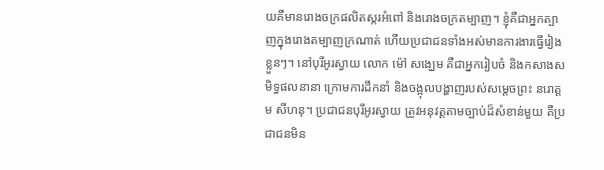យគឺមានរោងចក្រផលិតស្ករអំពៅ និងរោងចក្រតម្បាញ។ ខ្ញុំគឺជាអ្នកត្បាញក្នុងរោងតម្បាញក្រណាត់ ហើយប្រជាជនទាំងអស់មានការងារធ្វើរៀងខ្លួនៗ។ នៅបុរីអូរស្វាយ លោក ម៉ៅ សង្ឃេម គឺជាអ្នករៀបចំ និងកសាងសមិទ្ធផលនានា ក្រោមការដឹកនាំ និងចង្អុលបង្ហាញរបស់សម្ដេចព្រះ នរោត្តម សីហនុ។ ប្រជាជនបុរីអូរស្វាយ ត្រូវអនុវត្តតាមច្បាប់ដ៏សំខាន់មួយ គឺប្រជាជនមិន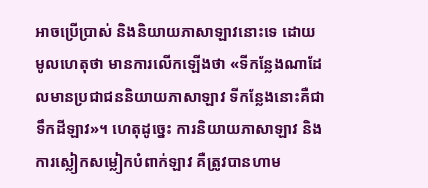អាចប្រើប្រាស់ និងនិយាយភាសាឡាវនោះទេ ដោយមូលហេតុថា មានការលើកឡើងថា «ទីកន្លែងណាដែលមានប្រជាជននិយាយភាសាឡាវ ទីកន្លែងនោះគឺជាទឹកដីឡាវ»។ ហេតុដូច្នេះ ការនិយាយភាសាឡាវ និងការស្លៀកសម្លៀកបំពាក់ឡាវ គឺត្រូវបានហាម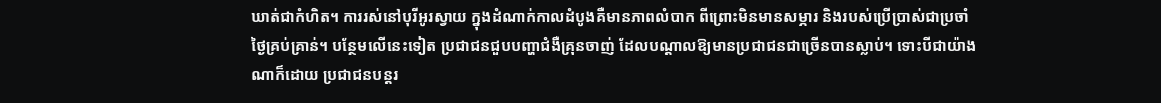ឃាត់ជាកំហិត។ ការរស់នៅបុរីអូរស្វាយ ក្នុងដំណាក់កាលដំបូងគឺមានភាពលំបាក ពីព្រោះមិនមានសម្ភារ និងរបស់ប្រើប្រាស់ជាប្រចាំថ្ងៃគ្រប់គ្រាន់។ បន្ថែមលើនេះទៀត ប្រជាជនជួបបញ្ហាជំងឺគ្រុនចាញ់ ដែលបណ្ដាលឱ្យមានប្រជាជនជាច្រើនបានស្លាប់។ ទោះបីជាយ៉ាងណាក៏ដោយ ប្រជាជនបន្តរ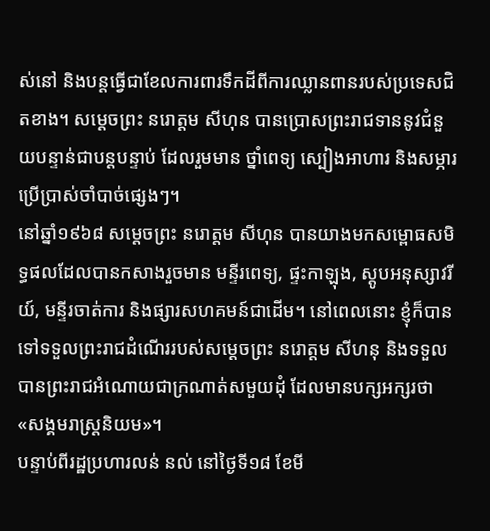ស់នៅ និងបន្តធ្វើជាខែលការពារទឹកដីពីការឈ្លានពានរបស់ប្រទេសជិតខាង។ សម្ដេចព្រះ នរោត្តម សីហុន បានប្រោសព្រះរាជទាននូវជំនួយបន្ទាន់ជាបន្តបន្ទាប់ ដែលរួមមាន ថ្នាំពេទ្យ ស្បៀងអាហារ និងសម្ភារប្រើប្រាស់ចាំបាច់ផ្សេងៗ។
នៅឆ្នាំ១៩៦៨ សម្ដេចព្រះ នរោត្តម សីហុន បានយាងមកសម្ពោធសមិទ្ធផលដែលបានកសាងរួចមាន មន្ទីរពេទ្យ, ផ្ទះកាឡុង, ស្ដូបអនុស្សាវរីយ៍, មន្ទីរចាត់ការ និងផ្សារសហគមន៍ជាដើម។ នៅពេលនោះ ខ្ញុំក៏បានទៅទទួលព្រះរាជដំណើររបស់សម្ដេចព្រះ នរោត្តម សីហនុ និងទទួលបានព្រះរាជអំណោយជាក្រណាត់សមួយដុំ ដែលមានបក្សអក្សរថា «សង្គមរាស្រ្តនិយម»។
បន្ទាប់ពីរដ្ឋប្រហារលន់ នល់ នៅថ្ងៃទី១៨ ខែមី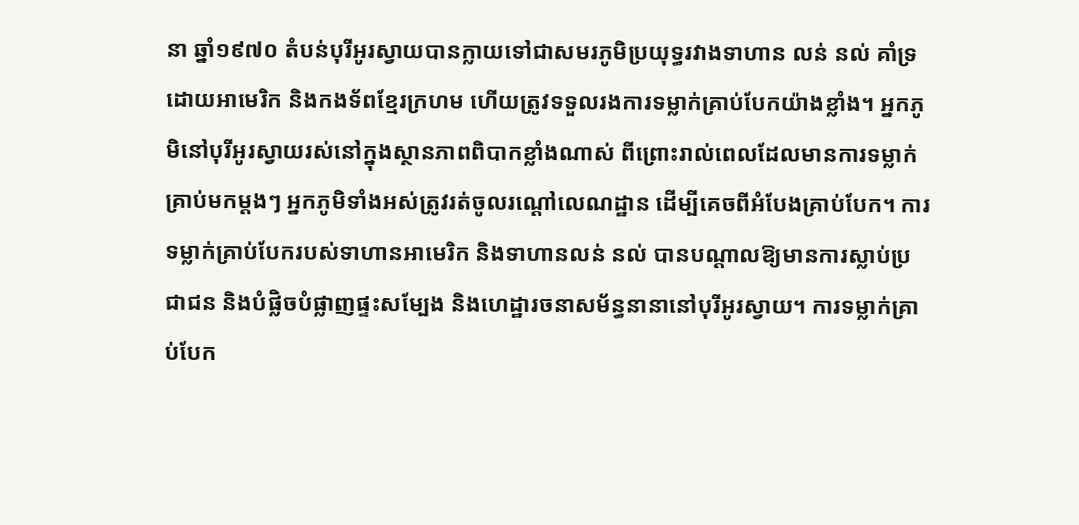នា ឆ្នាំ១៩៧០ តំបន់បុរីអូរស្វាយបានក្លាយទៅជាសមរភូមិប្រយុទ្ធរវាងទាហាន លន់ នល់ គាំទ្រដោយអាមេរិក និងកងទ័ពខ្មែរក្រហម ហើយត្រូវទទួលរងការទម្លាក់គ្រាប់បែកយ៉ាងខ្លាំង។ អ្នកភូមិនៅបុរីអូរស្វាយរស់នៅក្នុងស្ថានភាពពិបាកខ្លាំងណាស់ ពីព្រោះរាល់ពេលដែលមានការទម្លាក់គ្រាប់មកម្ដងៗ អ្នកភូមិទាំងអស់ត្រូវរត់ចូលរណ្ដៅលេណដ្ឋាន ដើម្បីគេចពីអំបែងគ្រាប់បែក។ ការទម្លាក់គ្រាប់បែករបស់ទាហានអាមេរិក និងទាហានលន់ នល់ បានបណ្ដាលឱ្យមានការស្លាប់ប្រជាជន និងបំផ្លិចបំផ្លាញផ្ទះសម្បែង និងហេដ្ឋារចនាសម័ន្ធនានានៅបុរីអូរស្វាយ។ ការទម្លាក់គ្រាប់បែក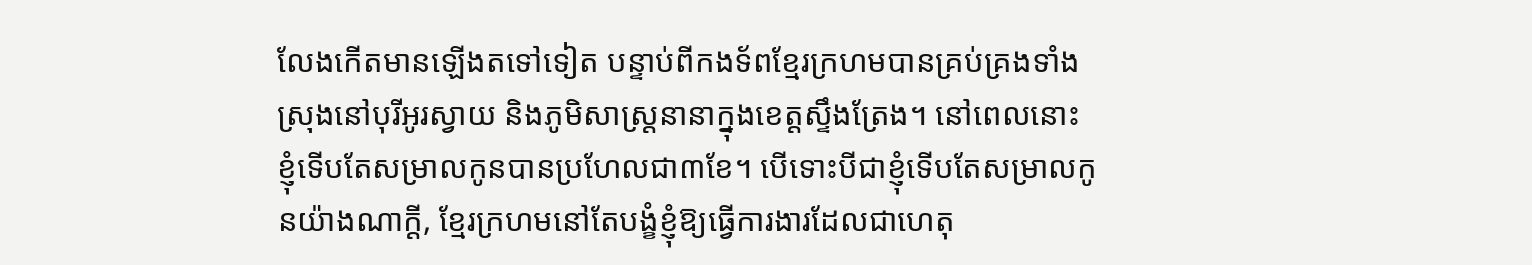លែងកើតមានឡើងតទៅទៀត បន្ទាប់ពីកងទ័ពខ្មែរក្រហមបានគ្រប់គ្រងទាំងស្រុងនៅបុរីអូរស្វាយ និងភូមិសាស្រ្តនានាក្នុងខេត្តស្ទឹងត្រែង។ នៅពេលនោះ ខ្ញុំទើបតែសម្រាលកូនបានប្រហែលជា៣ខែ។ បើទោះបីជាខ្ញុំទើបតែសម្រាលកូនយ៉ាងណាក្ដី, ខ្មែរក្រហមនៅតែបង្ខំខ្ញុំឱ្យធ្វើការងារដែលជាហេតុ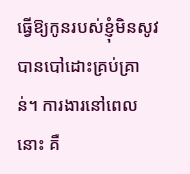ធ្វើឱ្យកូនរបស់ខ្ញុំមិនសូវបានបៅដោះគ្រប់គ្រាន់។ ការងារនៅពេលនោះ គឺ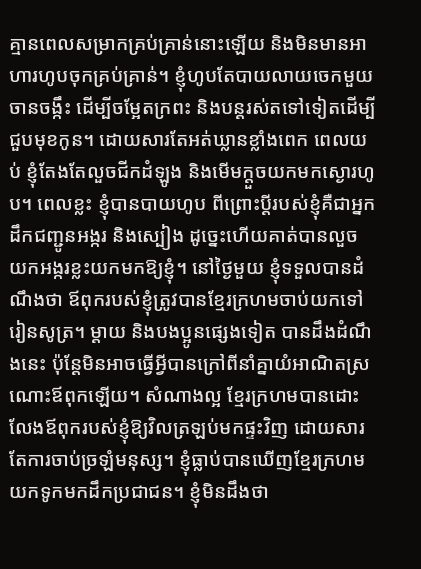គ្មានពេលសម្រាកគ្រប់គ្រាន់នោះឡើយ និងមិនមានអាហារហូបចុកគ្រប់គ្រាន់។ ខ្ញុំហូបតែបាយលាយចេកមួយចានចង្កឹះ ដើម្បីចម្អែតក្រពះ និងបន្តរស់តទៅទៀតដើម្បីជួបមុខកូន។ ដោយសារតែអត់ឃ្លានខ្លាំងពេក ពេលយប់ ខ្ញុំតែងតែលួចជីកដំឡូង និងមើមក្ដួចយកមកស្ងោរហូប។ ពេលខ្លះ ខ្ញុំបានបាយហូប ពីព្រោះប្ដីរបស់ខ្ញុំគឺជាអ្នកដឹកជញ្ជូនអង្ករ និងស្បៀង ដូច្នេះហើយគាត់បានលួចយកអង្ករខ្លះយកមកឱ្យខ្ញុំ។ នៅថ្ងៃមួយ ខ្ញុំទទួលបានដំណឹងថា ឪពុករបស់ខ្ញុំត្រូវបានខ្មែរក្រហមចាប់យកទៅរៀនសូត្រ។ ម្ដាយ និងបងប្អូនផ្សេងទៀត បានដឹងដំណឹងនេះ ប៉ុន្ដែមិនអាចធ្វើអ្វីបានក្រៅពីនាំគ្នាយំអាណិតស្រណោះឪពុកឡើយ។ សំណាងល្អ ខ្មែរក្រហមបានដោះលែងឪពុករបស់ខ្ញុំឱ្យវិលត្រឡប់មកផ្ទះវិញ ដោយសារតែការចាប់ច្រឡំមនុស្ស។ ខ្ញុំធ្លាប់បានឃើញខ្មែរក្រហមយកទូកមកដឹកប្រជាជន។ ខ្ញុំមិនដឹងថា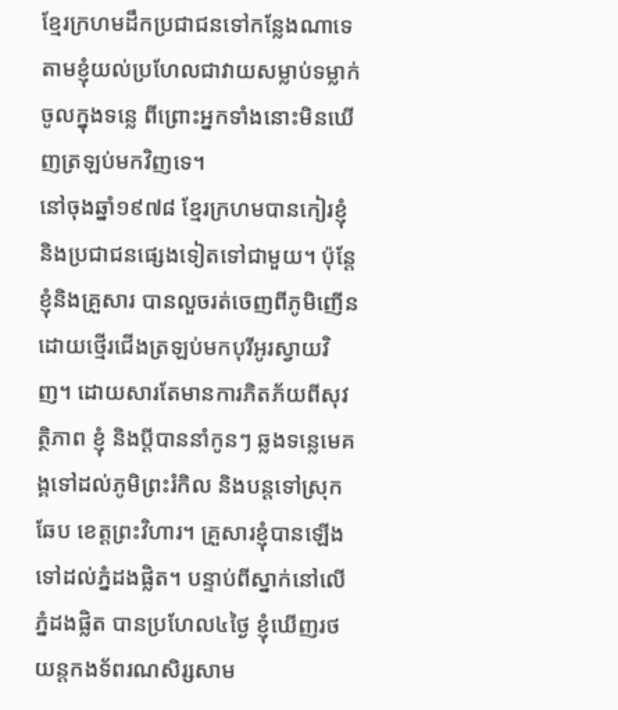ខ្មែរក្រហមដឹកប្រជាជនទៅកន្លែងណាទេ តាមខ្ញុំយល់ប្រហែលជាវាយសម្លាប់ទម្លាក់ចូលក្នុងទន្លេ ពីព្រោះអ្នកទាំងនោះមិនឃើញត្រឡប់មកវិញទេ។
នៅចុងឆ្នាំ១៩៧៨ ខ្មែរក្រហមបានកៀរខ្ញុំ និងប្រជាជនផ្សេងទៀតទៅជាមួយ។ ប៉ុន្តែខ្ញុំនិងគ្រួសារ បានលួចរត់ចេញពីភូមិញើនដោយថ្មើរជើងត្រឡប់មកបុរីអូរស្វាយវិញ។ ដោយសារតែមានការភិតភ័យពីសុវត្ថិភាព ខ្ញុំ និងប្ដីបាននាំកូនៗ ឆ្លងទន្លេមេគង្គទៅដល់ភូមិព្រះរំកិល និងបន្តទៅស្រុកឆែប ខេត្តព្រះវិហារ។ គ្រួសារខ្ញុំបានឡើងទៅដល់ភ្នំដងផ្លិត។ បន្ទាប់ពីស្នាក់នៅលើភ្នំដងផ្លិត បានប្រហែល៤ថ្ងៃ ខ្ញុំឃើញរថយន្តកងទ័ពរណសិរ្សសាម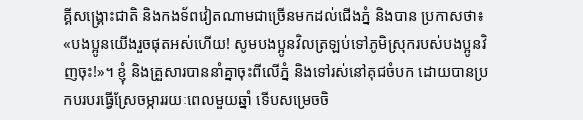គ្គីសង្រ្គោះជាតិ និងកងទ័ពវៀតណាមជាច្រើនមកដល់ជើងភ្នំ និងបាន ប្រកាសថា៖ «បងប្អូនយើងរួចផុតអស់ហើយ! សូមបងប្អូនវិលត្រឡប់ទៅភូមិស្រុករបស់បងប្អូនវិញចុះ!»។ ខ្ញុំ និងគ្រួសារបាននាំគ្នាចុះពីលើភ្នំ និងទៅរស់នៅគុជចំបក ដោយបានប្រកបរបរធ្វើស្រែចម្ការរយៈពេលមួយឆ្នាំ ទើបសម្រេចចិ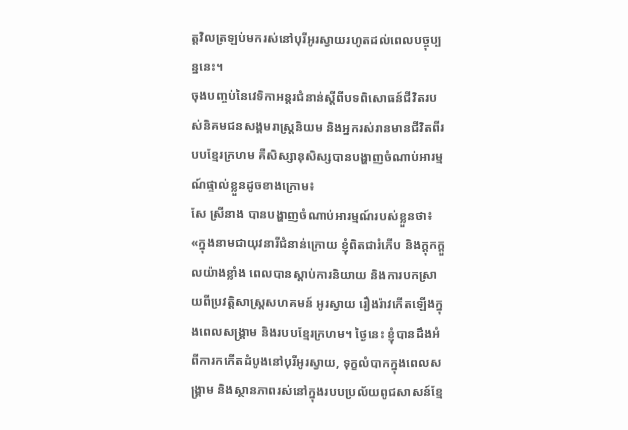ត្តវិលត្រឡប់មករស់នៅបុរីអូរស្វាយរហូតដល់ពេលបច្ចុប្បន្ននេះ។
ចុងបញ្ចប់នៃវេទិកាអន្តរជំនាន់ស្ដីពីបទពិសោធន៍ជីវិតរបស់និគមជនសង្គមរាស្រ្តនិយម និងអ្នករស់រានមានជីវិតពីរបបខ្មែរក្រហម គឺសិស្សានុសិស្សបានបង្ហាញចំណាប់អារម្មណ៍ផ្ទាល់ខ្លួនដូចខាងក្រោម៖
សែ ស្រីនាង បានបង្ហាញចំណាប់អារម្មណ៍របស់ខ្លួនថា៖ «ក្នុងនាមជាយុវនារីជំនាន់ក្រោយ ខ្ញុំពិតជារំភើប និងក្ដុកក្ដួលយ៉ាងខ្លាំង ពេលបានស្តាប់ការនិយាយ និងការបកស្រាយពីប្រវត្តិសាស្រ្តសហគមន៍ អូរស្វាយ រឿងរ៉ាវកើតឡើងក្នុងពេលសង្រ្គាម និងរបបខ្មែរក្រហម។ ថ្ងៃនេះ ខ្ញុំបានដឹងអំពីការកកើតដំបូងនៅបុរីអូរស្វាយ, ទុក្ខលំបាកក្នុងពេលសង្រ្គាម និងស្ថានភាពរស់នៅក្នុងរបបប្រល័យពូជសាសន៍ខ្មែ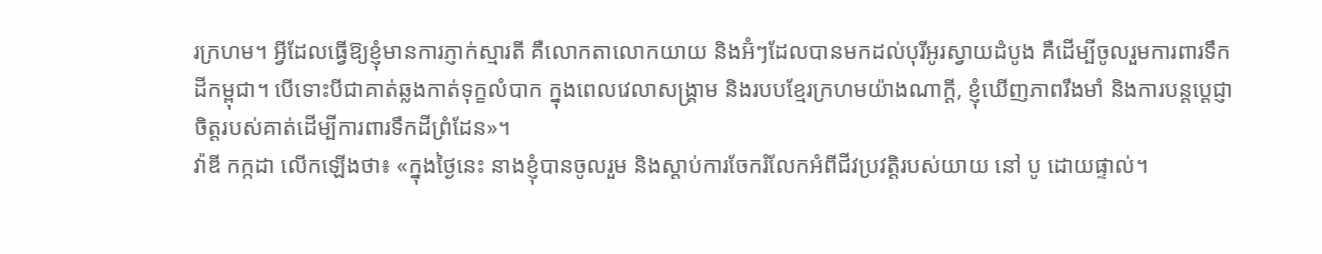រក្រហម។ អ្វីដែលធ្វើឱ្យខ្ញុំមានការភ្ញាក់ស្មារតី គឺលោកតាលោកយាយ និងអ៊ំៗដែលបានមកដល់បុរីអូរស្វាយដំបូង គឺដើម្បីចូលរួមការពារទឹកដីកម្ពុជា។ បើទោះបីជាគាត់ឆ្លងកាត់ទុក្ខលំបាក ក្នុងពេលវេលាសង្រ្គាម និងរបបខ្មែរក្រហមយ៉ាងណាក្ដី, ខ្ញុំឃើញភាពរឹងមាំ និងការបន្តប្តេជ្ញាចិត្តរបស់គាត់ដើម្បីការពារទឹកដីព្រំដែន»។
វ៉ាឌី កក្កដា លើកឡើងថា៖ «ក្នុងថ្ងៃនេះ នាងខ្ញុំបានចូលរួម និងស្ដាប់ការចែករំលែកអំពីជីវប្រវត្តិរបស់យាយ នៅ បូ ដោយផ្ទាល់។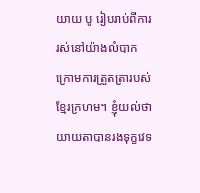យាយ បូ រៀបរាប់ពីការរស់នៅយ៉ាងលំបាក ក្រោមការត្រួតត្រារបស់ខ្មែរក្រហម។ ខ្ញុំយល់ថា យាយតាបានរងទុក្ខវេទ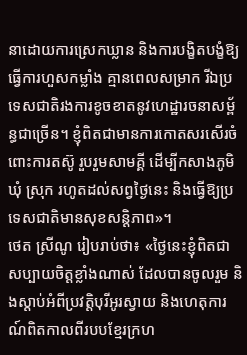នាដោយការស្រេកឃ្លាន និងការបង្ខិតបង្ខំឱ្យធ្វើការហួសកម្លាំង គ្មានពេលសម្រាក រីឯប្រទេសជាតិរងការខូចខាតនូវហេដ្ឋារចនាសម្ព័ន្ធជាច្រើន។ ខ្ញុំពិតជាមានការកោតសរសើរចំពោះការតស៊ូ រួបរួមសាមគ្គី ដើម្បីកសាងភូមិ ឃុំ ស្រុក រហូតដល់សព្វថ្ងៃនេះ និងធ្វើឱ្យប្រទេសជាតិមានសុខសន្ដិភាព»។
ថេត ស្រីណូ រៀបរាប់ថា៖ «ថ្ងៃនេះខ្ញុំពិតជាសប្បាយចិត្តខ្លាំងណាស់ ដែលបានចូលរួម និងស្ដាប់អំពីប្រវត្តិបុរីអូរស្វាយ និងហេតុការណ៍ពិតកាលពីរបបខ្មែរក្រហ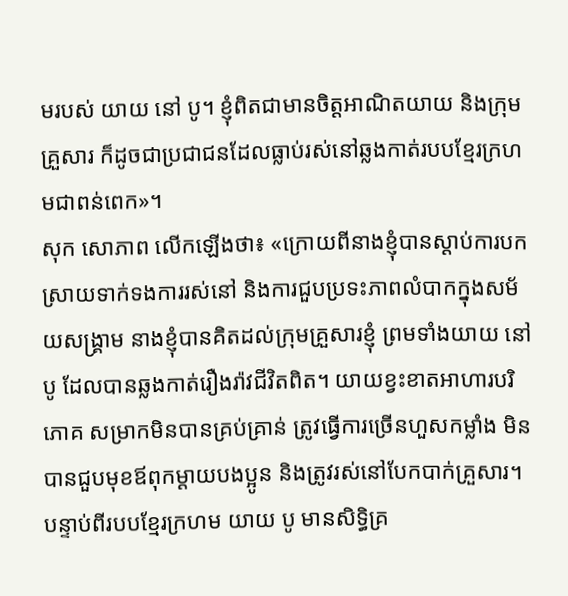មរបស់ យាយ នៅ បូ។ ខ្ញុំពិតជាមានចិត្តអាណិតយាយ និងក្រុមគ្រួសារ ក៏ដូចជាប្រជាជនដែលធ្លាប់រស់នៅឆ្លងកាត់របបខ្មែរក្រហមជាពន់ពេក»។
សុក សោភាព លើកឡើងថា៖ «ក្រោយពីនាងខ្ញុំបានស្ដាប់ការបកស្រាយទាក់ទងការរស់នៅ និងការជួបប្រទះភាពលំបាកក្នុងសម័យសង្រ្គាម នាងខ្ញុំបានគិតដល់ក្រុមគ្រួសារខ្ញុំ ព្រមទាំងយាយ នៅ បូ ដែលបានឆ្លងកាត់រឿងរ៉ាវជីវិតពិត។ យាយខ្វះខាតអាហារបរិភោគ សម្រាកមិនបានគ្រប់គ្រាន់ ត្រូវធ្វើការច្រើនហួសកម្លាំង មិនបានជួបមុខឪពុកម្តាយបងប្អូន និងត្រូវរស់នៅបែកបាក់គ្រួសារ។ បន្ទាប់ពីរបបខ្មែរក្រហម យាយ បូ មានសិទ្ធិគ្រ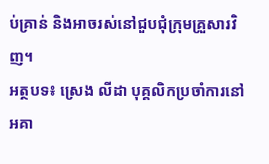ប់គ្រាន់ និងអាចរស់នៅជួបជុំក្រុមគ្រួសារវិញ។
អត្ថបទ៖ ស្រេង លីដា បុគ្គលិកប្រចាំការនៅអគា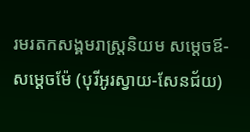រមរតកសង្គមរាស្រ្តនិយម សម្ដេចឪ-សម្ដេចម៉ែ (បុរីអូរស្វាយ-សែនជ័យ)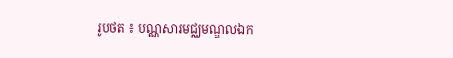រូបថត ៖ បណ្ណសារមជ្ឈមណ្ឌលឯក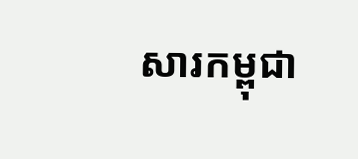សារកម្ពុជា